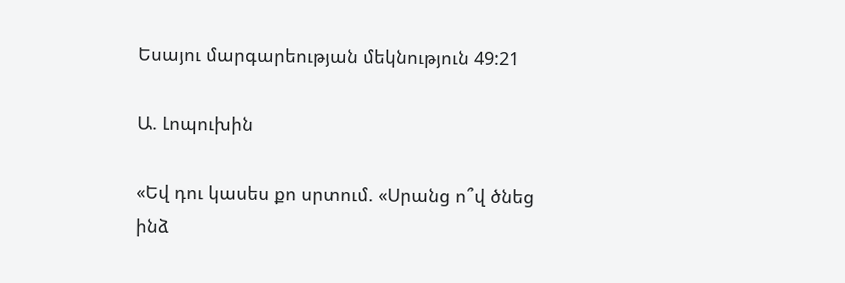Եսայու մարգարեության մեկնություն 49:21

Ա. Լոպուխին

«Եվ դու կասես քո սրտում. «Սրանց ո՞վ ծնեց ինձ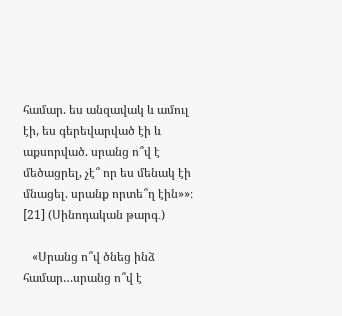համար. ես անզավակ և ամուլ էի, ես գերեվարված էի և աքսորված. սրանց ո՞վ է մեծացրել, չէ՞ որ ես մենակ էի մնացել. սրանք որտե՞ղ էին»»։ [21] (Սինոդական թարգ․)

   «Սրանց ո՞վ ծնեց ինձ համար…սրանց ո՞վ է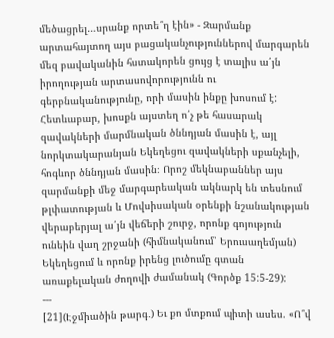մեծացրել…սրանք որտե՞ղ էին» - Զարմանք արտահայտող այս բացականչություններով մարգարեն մեզ բավականին հստակորեն ցույց է տալիս ա՛յն իրողության արտասովորությունն ու գերբնականությունը, որի մասին ինքը խոսում է: Հետևաբար, խոսքն այստեղ ո՛չ թե հասարակ զավակների մարմնական ծննդյան մասին է, այլ նորկտակարանյան Եկեղեցու զավակների սքանչելի, հոգևոր ծննդյան մասին։ Որոշ մեկնաբաններ այս զարմանքի մեջ մարգարեական ակնարկ են տեսնում թլփատության և Մովսիսական օրենքի նշանակության վերաբերյալ ա՛յն վեճերի շուրջ, որոնք գոյություն ունեին վաղ շրջանի (հիմնականում՝ Երուսաղեմյան) Եկեղեցում և որոնք իրենց լուծումը գտան առաքելական ժողովի ժամանակ (Գործք 15:5-29):
---
[21](Էջմիածին թարգ․) Եւ քո մտքում պիտի ասես. «Ո՞վ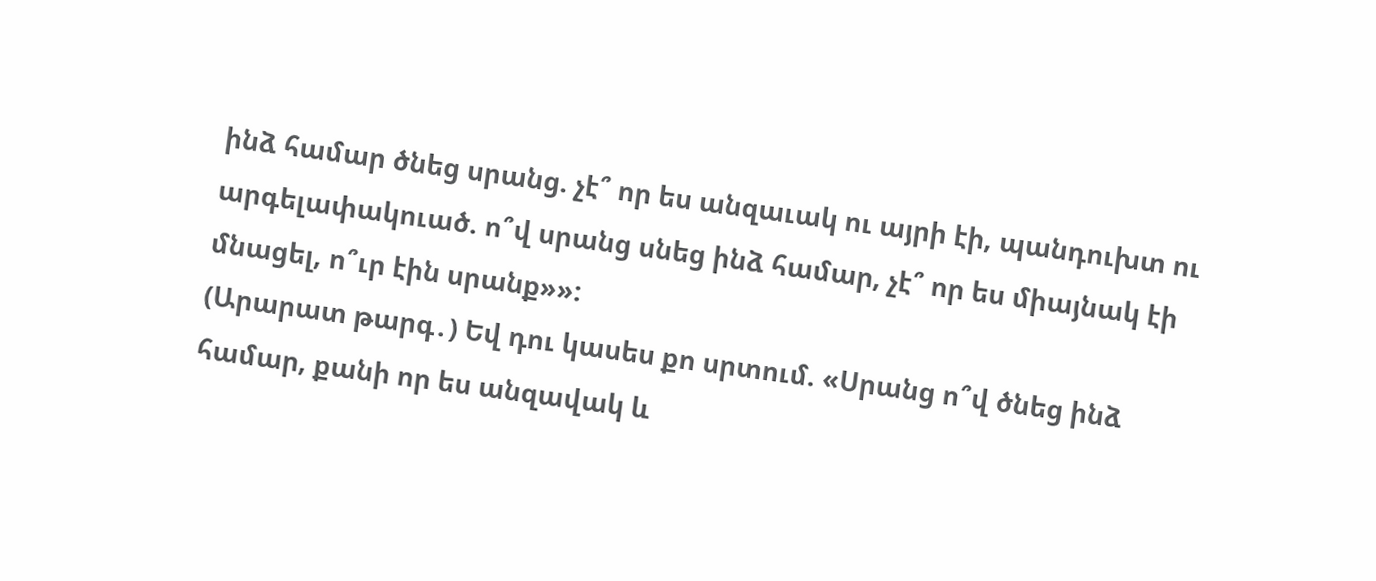ինձ համար ծնեց սրանց. չէ՞ որ ես անզաւակ ու այրի էի, պանդուխտ ու արգելափակուած. ո՞վ սրանց սնեց ինձ համար, չէ՞ որ ես միայնակ էի մնացել, ո՞ւր էին սրանք»»:
(Արարատ թարգ․) Եվ դու կասես քո սրտում. «Սրանց ո՞վ ծնեց ինձ համար, քանի որ ես անզավակ և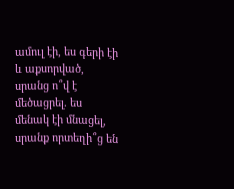ամուլ էի, ես գերի էի և աքսորված, սրանց ո՞վ է մեծացրել. ես մենակ էի մնացել, սրանք որտեղի՞ց են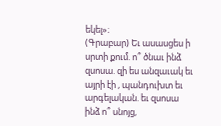եկել»։
(Գրաբար) Եւ ասասցես ի սրտի քում. ո՞ ծնաւ ինձ զսոսա. զի ես անզաւակ եւ այրի էի , պանդուխտ եւ արգելական. եւ զսոսա ինձ ո՞ սնոյց,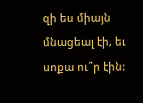զի ես միայն մնացեալ էի, եւ սոքա ու՞ր էին: